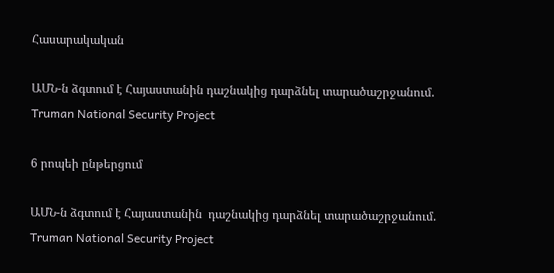Հասարակական

ԱՄՆ-ն ձգտում է Հայաստանին դաշնակից դարձնել տարածաշրջանում. Truman National Security Project

6 րոպեի ընթերցում

ԱՄՆ-ն ձգտում է Հայաստանին  դաշնակից դարձնել տարածաշրջանում. Truman National Security Project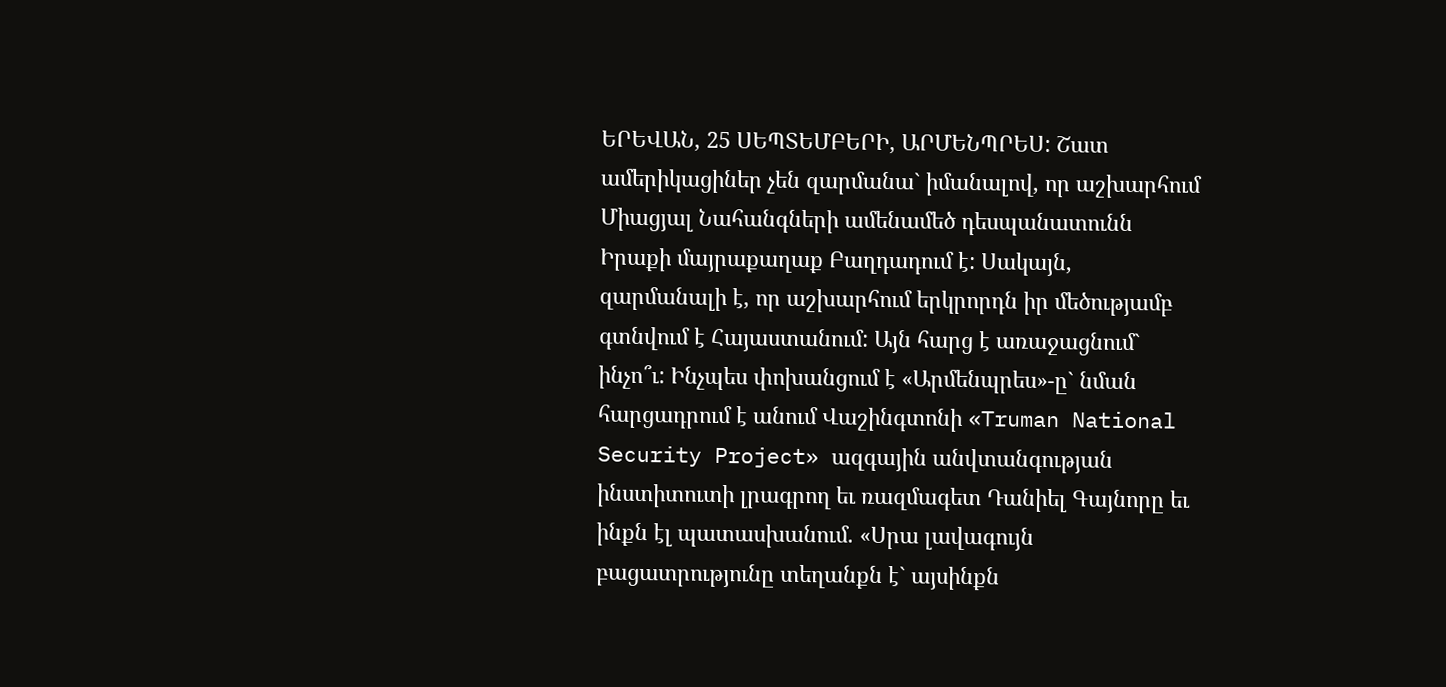ԵՐԵՎԱՆ, 25 ՍԵՊՏԵՄԲԵՐԻ, ԱՐՄԵՆՊՐԵՍ: Շատ ամերիկացիներ չեն զարմանա` իմանալով, որ աշխարհում Միացյալ Նահանգների ամենամեծ դեսպանատունն Իրաքի մայրաքաղաք Բաղդադում է: Սակայն, զարմանալի է, որ աշխարհում երկրորդն իր մեծությամբ գտնվում է Հայաստանում: Այն հարց է առաջացնում` ինչո՞ւ: Ինչպես փոխանցում է «Արմենպրես»-ը` նման հարցադրում է անում Վաշինգտոնի «Truman National Security Project» ազգային անվտանգության ինստիտուտի լրագրող եւ ռազմագետ Դանիել Գայնորը եւ ինքն էլ պատասխանում. «Սրա լավագույն բացատրությունը տեղանքն է` այսինքն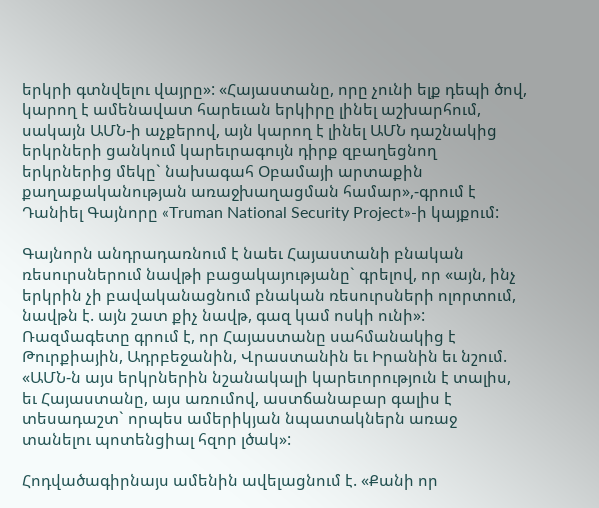երկրի գտնվելու վայրը»: «Հայաստանը, որը չունի ելք դեպի ծով, կարող է ամենավատ հարեւան երկիրը լինել աշխարհում, սակայն ԱՄՆ-ի աչքերով, այն կարող է լինել ԱՄՆ դաշնակից երկրների ցանկում կարեւրագույն դիրք զբաղեցնող երկրներից մեկը` նախագահ Օբամայի արտաքին քաղաքականության առաջխաղացման համար»,-գրում է Դանիել Գայնորը «Truman National Security Project»-ի կայքում:

Գայնորն անդրադառնում է նաեւ Հայաստանի բնական ռեսուրսներում նավթի բացակայությանը` գրելով, որ «այն, ինչ երկրին չի բավականացնում բնական ռեսուրսների ոլորտում, նավթն է. այն շատ քիչ նավթ, գազ կամ ոսկի ունի»: Ռազմագետը գրում է, որ Հայաստանը սահմանակից է Թուրքիային, Ադրբեջանին, Վրաստանին եւ Իրանին եւ նշում. «ԱՄՆ-ն այս երկրներին նշանակալի կարեւորություն է տալիս, եւ Հայաստանը, այս առումով, աստճանաբար գալիս է տեսադաշտ` որպես ամերիկյան նպատակներն առաջ տանելու պոտենցիալ հզոր լծակ»:

Հոդվածագիրնայս ամենին ավելացնում է. «Քանի որ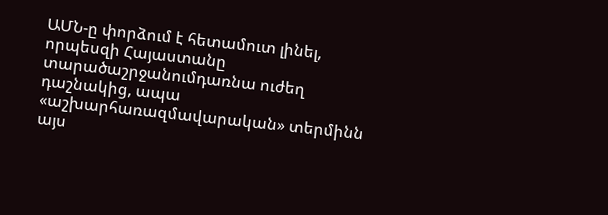ԱՄՆ-ը փորձում է հետամուտ լինել, որպեսզի Հայաստանը տարածաշրջանումդառնա ուժեղ դաշնակից, ապա «աշխարհառազմավարական» տերմինն այս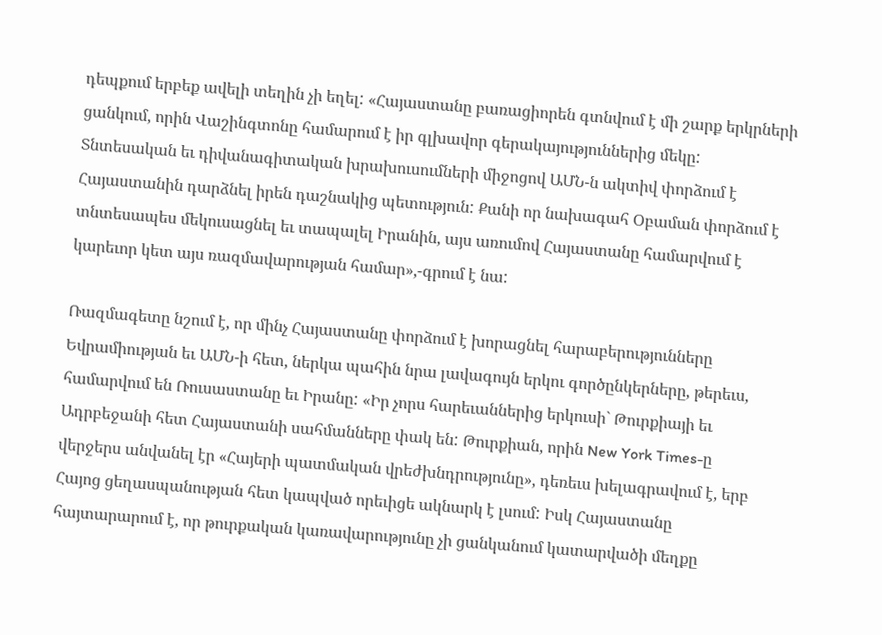դեպքում երբեք ավելի տեղին չի եղել: «Հայաստանը բառացիորեն գտնվում է մի շարք երկրների ցանկում, որին Վաշինգտոնը համարում է իր գլխավոր գերակայություններից մեկը: Տնտեսական եւ դիվանագիտական խրախուսումների միջոցով ԱՄՆ-ն ակտիվ փորձում է Հայաստանին դարձնել իրեն դաշնակից պետություն: Քանի որ նախագահ Օբաման փորձում է տնտեսապես մեկուսացնել եւ տապալել Իրանին, այս առումով Հայաստանը համարվում է կարեւոր կետ այս ռազմավարության համար»,-գրում է նա:

Ռազմագետը նշում է, որ մինչ Հայաստանը փորձում է խորացնել հարաբերությունները Եվրամիության եւ ԱՄՆ-ի հետ, ներկա պահին նրա լավագույն երկու գործընկերները, թերեւս, համարվում են Ռուսաստանը եւ Իրանը: «Իր չորս հարեւաններից երկուսի` Թուրքիայի եւ Ադրբեջանի հետ Հայաստանի սահմանները փակ են: Թուրքիան, որին New York Times-ը վերջերս անվանել էր «Հայերի պատմական վրեժխնդրությունը», դեռեւս խելագրավում է, երբ Հայոց ցեղասպանության հետ կապված որեւիցե ակնարկ է լսում: Իսկ Հայաստանը հայտարարում է, որ թուրքական կառավարությունը չի ցանկանում կատարվածի մեղքը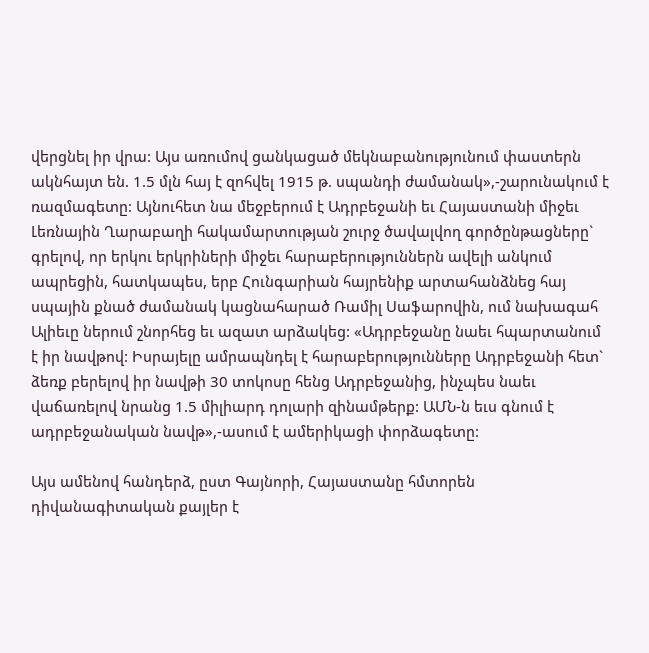վերցնել իր վրա: Այս առումով ցանկացած մեկնաբանությունում փաստերն ակնհայտ են. 1.5 մլն հայ է զոհվել 1915 թ. սպանդի ժամանակ»,-շարունակում է ռազմագետը: Այնուհետ նա մեջբերում է Ադրբեջանի եւ Հայաստանի միջեւ Լեռնային Ղարաբաղի հակամարտության շուրջ ծավալվող գործընթացները` գրելով, որ երկու երկրիների միջեւ հարաբերություններն ավելի անկում ապրեցին, հատկապես, երբ Հունգարիան հայրենիք արտահանձնեց հայ սպային քնած ժամանակ կացնահարած Ռամիլ Սաֆարովին, ում նախագահ Ալիեւը ներում շնորհեց եւ ազատ արձակեց: «Ադրբեջանը նաեւ հպարտանում է իր նավթով: Իսրայելը ամրապնդել է հարաբերությունները Ադրբեջանի հետ` ձեռք բերելով իր նավթի 30 տոկոսը հենց Ադրբեջանից, ինչպես նաեւ վաճառելով նրանց 1.5 միլիարդ դոլարի զինամթերք: ԱՄՆ-ն եւս գնում է ադրբեջանական նավթ»,-ասում է ամերիկացի փորձագետը:

Այս ամենով հանդերձ, ըստ Գայնորի, Հայաստանը հմտորեն դիվանագիտական քայլեր է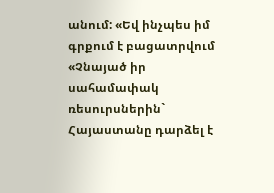անում: «Եվ ինչպես իմ գրքում է բացատրվում «Չնայած իր սահամափակ ռեսուրսներին` Հայաստանը դարձել է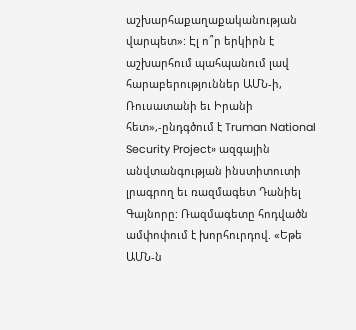աշխարհաքաղաքականության վարպետ»: Էլ ո՞ր երկիրն է աշխարհում պահպանում լավ հարաբերություններ ԱՄՆ-ի, Ռուսատանի եւ Իրանի հետ»,-ընդգծում է Truman National Security Project» ազգային անվտանգության ինստիտուտի լրագրող եւ ռազմագետ Դանիել Գայնորը: Ռազմագետը հոդվածն ամփոփում է խորհուրդով. «Եթե ԱՄՆ-ն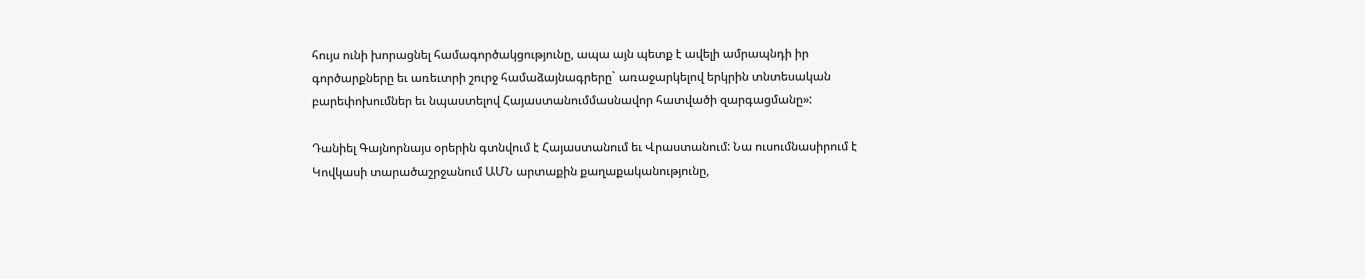հույս ունի խորացնել համագործակցությունը, ապա այն պետք է ավելի ամրապնդի իր գործարքները եւ առեւտրի շուրջ համաձայնագրերը` առաջարկելով երկրին տնտեսական բարեփոխումներ եւ նպաստելով Հայաստանումմասնավոր հատվածի զարգացմանը»:

Դանիել Գայնորնայս օրերին գտնվում է Հայաստանում եւ Վրաստանում: Նա ուսումնասիրում է Կովկասի տարածաշրջանում ԱՄՆ արտաքին քաղաքականությունը,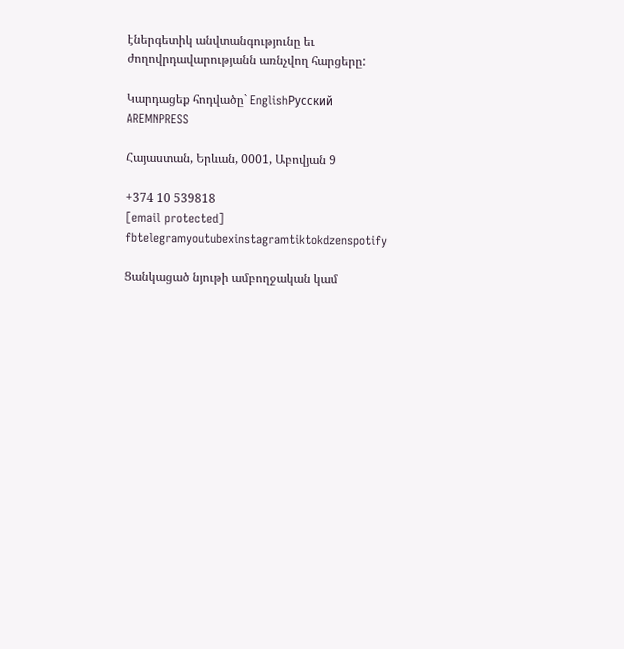էներգետիկ անվտանգությունը եւ ժողովրդավարությանն առնչվող հարցերը:

Կարդացեք հոդվածը` EnglishРусский
AREMNPRESS

Հայաստան, Երևան, 0001, Աբովյան 9

+374 10 539818
[email protected]
fbtelegramyoutubexinstagramtiktokdzenspotify

Ցանկացած նյութի ամբողջական կամ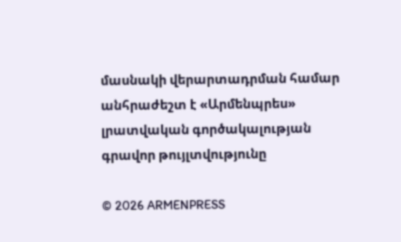մասնակի վերարտադրման համար անհրաժեշտ է «Արմենպրես» լրատվական գործակալության գրավոր թույլտվությունը

© 2026 ARMENPRESS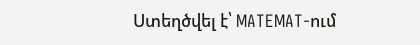Ստեղծվել է՝ MATEMAT-ում